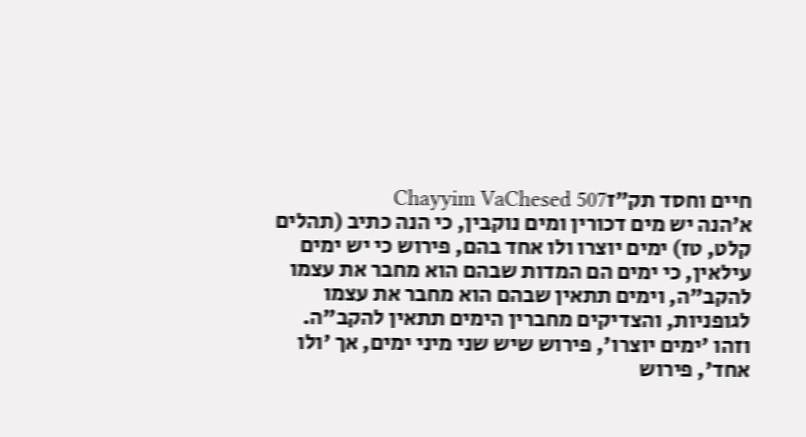חיים וחסד תק״זChayyim VaChesed 507
א׳הנה יש מים דכורין ומים נוקבין, כי הנה כתיב (תהלים קלט, טז) ימים יוצרו ולו אחד בהם, פירוש כי יש ימים עילאין, כי ימים הם המדות שבהם הוא מחבר את עצמו להקב"ה, וימים תתאין שבהם הוא מחבר את עצמו לגופניות, והצדיקים מחברין הימים תתאין להקב"ה. וזהו 'ימים יוצרו', פירוש שיש שני מיני ימים, אך 'ולו אחד', פירוש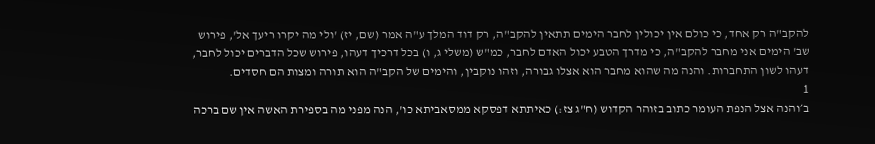להקב"ה רק אחד, כי כולם אין יכולין לחבר הימים תתאין להקב"ה, רק דוד המלך ע"ה אמר (שם, יז) 'ולי מה יקרו ריעך אל', פירוש שב' הימים אני מחבר להקב"ה, כי מדרך הטבע יכול האדם לחבר, כמ"ש (משלי ג, ו) בכל דרכיך דעהו, פירוש שכל הדברים יכול לחבר, דעהו לשון התחברות. והנה מה שהוא מחבר הוא אצלו גבורה, וזהו נוקבין, והימים של הקב"ה הוא תורה ומצות הם חסדים.
1
ב׳והנה אצל הנפת העומר כתוב בזוהר הקדוש (ח"ג צז:) כאיתתא דפסקא ממסאביתא כו', הנה מפני מה בספירת האשה אין שם ברכה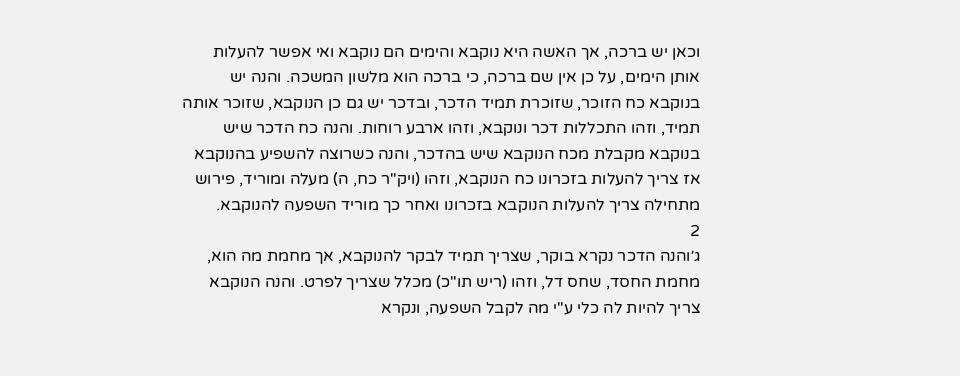וכאן יש ברכה, אך האשה היא נוקבא והימים הם נוקבא ואי אפשר להעלות אותן הימים, על כן אין שם ברכה, כי ברכה הוא מלשון המשכה. והנה יש בנוקבא כח הזוכר, שזוכרת תמיד הדכר, ובדכר יש גם כן הנוקבא, שזוכר אותה תמיד, וזהו התכללות דכר ונוקבא, וזהו ארבע רוחות. והנה כח הדכר שיש בנוקבא מקבלת מכח הנוקבא שיש בהדכר, והנה כשרוצה להשפיע בהנוקבא אז צריך להעלות בזכרונו כח הנוקבא, וזהו (ויק"ר כח, ה) מעלה ומוריד, פירוש מתחילה צריך להעלות הנוקבא בזכרונו ואחר כך מוריד השפעה להנוקבא.
2
ג׳והנה הדכר נקרא בוקר, שצריך תמיד לבקר להנוקבא, אך מחמת מה הוא, מחמת החסד, שחס דל, וזהו (ריש תו"כ) מכלל שצריך לפרט. והנה הנוקבא צריך להיות לה כלי ע"י מה לקבל השפעה, ונקרא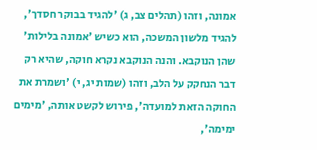אמונה, וזהו (תהלים צב, ג) 'להגיד בבוקר חסדך', להגיד מלשון המשכה, הוא כשיש 'אמונה בלילות' שהן הנוקבא. והנה הנוקבא נקרא חוקה, שהיא רק דבר הנחקק על הלב, וזהו (שמות יג, י) 'ושמרת את החוקה הזאת למועדה', פירוש לקשט אותה, 'מימים ימימה',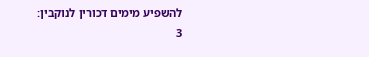להשפיע מימים דכורין לנוקבין:
3